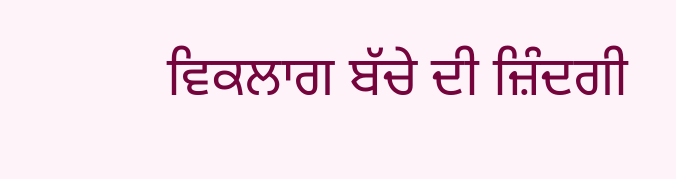ਵਿਕਲਾਗ ਬੱਚੇ ਦੀ ਜ਼ਿੰਦਗੀ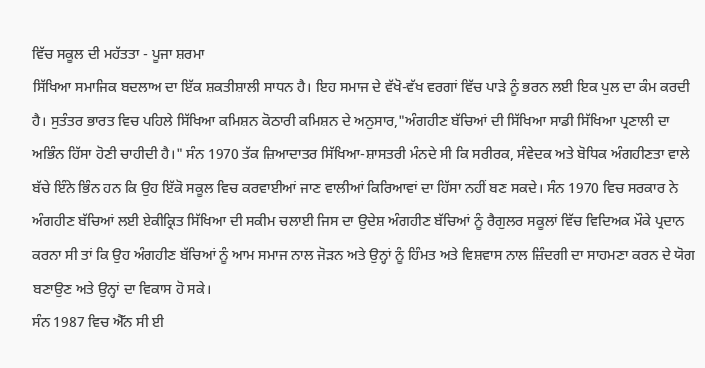ਵਿੱਚ ਸਕੂਲ ਦੀ ਮਹੱਤਤਾ - ਪੂਜਾ ਸ਼ਰਮਾ
ਸਿੱਖਿਆ ਸਮਾਜਿਕ ਬਦਲਾਅ ਦਾ ਇੱਕ ਸ਼ਕਤੀਸ਼ਾਲੀ ਸਾਧਨ ਹੈ। ਇਹ ਸਮਾਜ ਦੇ ਵੱਖੋ-ਵੱਖ ਵਰਗਾਂ ਵਿੱਚ ਪਾੜੇ ਨੂੰ ਭਰਨ ਲਈ ਇਕ ਪੁਲ ਦਾ ਕੰਮ ਕਰਦੀ ਹੈ। ਸੁਤੰਤਰ ਭਾਰਤ ਵਿਚ ਪਹਿਲੇ ਸਿੱਖਿਆ ਕਮਿਸ਼ਨ ਕੋਠਾਰੀ ਕਮਿਸ਼ਨ ਦੇ ਅਨੁਸਾਰ,"ਅੰਗਹੀਣ ਬੱਚਿਆਂ ਦੀ ਸਿੱਖਿਆ ਸਾਡੀ ਸਿੱਖਿਆ ਪ੍ਰਣਾਲੀ ਦਾ ਅਭਿੰਨ ਹਿੱਸਾ ਹੋਣੀ ਚਾਹੀਦੀ ਹੈ।" ਸੰਨ 1970 ਤੱਕ ਜ਼ਿਆਦਾਤਰ ਸਿੱਖਿਆ-ਸ਼ਾਸਤਰੀ ਮੰਨਦੇ ਸੀ ਕਿ ਸਰੀਰਕ, ਸੰਵੇਦਕ ਅਤੇ ਬੋਧਿਕ ਅੰਗਹੀਣਤਾ ਵਾਲੇ ਬੱਚੇ ਇੰਨੇ ਭਿੰਨ ਹਨ ਕਿ ਉਹ ਇੱਕੋ ਸਕੂਲ ਵਿਚ ਕਰਵਾਈਆਂ ਜਾਣ ਵਾਲੀਆਂ ਕਿਰਿਆਵਾਂ ਦਾ ਹਿੱਸਾ ਨਹੀਂ ਬਣ ਸਕਦੇ। ਸੰਨ 1970 ਵਿਚ ਸਰਕਾਰ ਨੇ ਅੰਗਹੀਣ ਬੱਚਿਆਂ ਲਈ ਏਕੀਕ੍ਰਿਤ ਸਿੱਖਿਆ ਦੀ ਸਕੀਮ ਚਲਾਈ ਜਿਸ ਦਾ ਉਦੇਸ਼ ਅੰਗਹੀਣ ਬੱਚਿਆਂ ਨੂੰ ਰੈਗੁਲਰ ਸਕੂਲਾਂ ਵਿੱਚ ਵਿਦਿਅਕ ਮੌਕੇ ਪ੍ਰਦਾਨ ਕਰਨਾ ਸੀ ਤਾਂ ਕਿ ਉਹ ਅੰਗਹੀਣ ਬੱਚਿਆਂ ਨੂੰ ਆਮ ਸਮਾਜ ਨਾਲ ਜੋੜਨ ਅਤੇ ਉਨ੍ਹਾਂ ਨੂੰ ਹਿੰਮਤ ਅਤੇ ਵਿਸ਼ਵਾਸ ਨਾਲ ਜ਼ਿੰਦਗੀ ਦਾ ਸਾਹਮਣਾ ਕਰਨ ਦੇ ਯੋਗ ਬਣਾਉਣ ਅਤੇ ਉਨ੍ਹਾਂ ਦਾ ਵਿਕਾਸ ਹੋ ਸਕੇ।
ਸੰਨ 1987 ਵਿਚ ਐੱਨ ਸੀ ਈ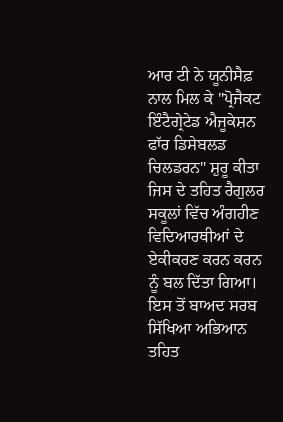ਆਰ ਟੀ ਨੇ ਯੂਨੀਸੈਫ਼ ਨਾਲ ਮਿਲ ਕੇ "ਪ੍ਰੋਜੈਕਟ ਇੰਟੈਗ੍ਰੇਟੇਡ ਐਜੂਕੇਸ਼ਨ ਫਾੱਰ ਡਿਸੇਬਲਡ ਚਿਲਡਰਨ" ਸ਼ੁਰੂ ਕੀਤਾ ਜਿਸ ਦੇ ਤਹਿਤ ਰੈਗੁਲਰ ਸਕੂਲਾਂ ਵਿੱਚ ਅੰਗਹੀਣ ਵਿਦਿਆਰਥੀਆਂ ਦੇ ਏਕੀਕਰਣ ਕਰਨ ਕਰਨ ਨੂੰ ਬਲ ਦਿੱਤਾ ਗਿਆ। ਇਸ ਤੋਂ ਬਾਅਦ ਸਰਬ ਸਿੱਖਿਆ ਅਭਿਆਨ ਤਹਿਤ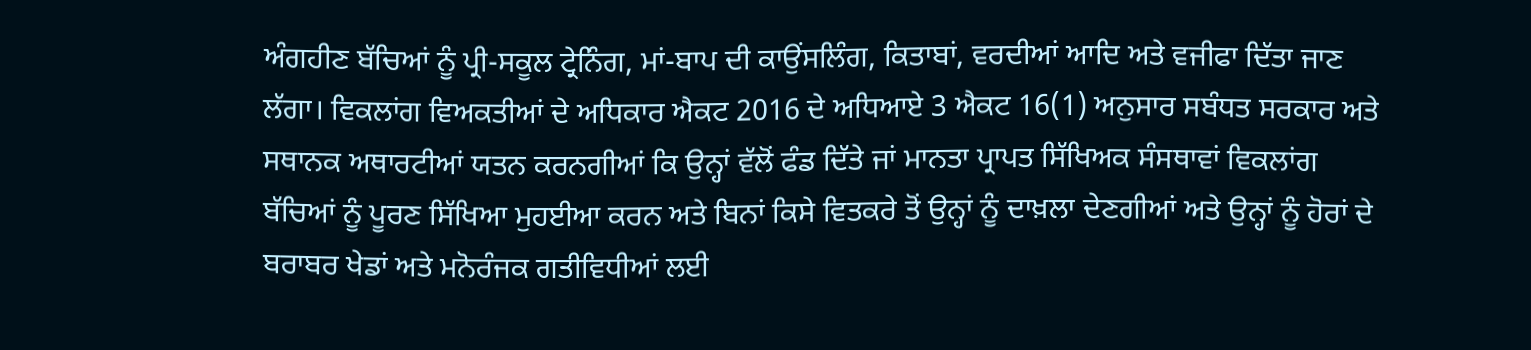ਅੰਗਹੀਣ ਬੱਚਿਆਂ ਨੂੰ ਪ੍ਰੀ-ਸਕੂਲ ਟ੍ਰੇਨਿੰਗ, ਮਾਂ-ਬਾਪ ਦੀ ਕਾਉਂਸਲਿੰਗ, ਕਿਤਾਬਾਂ, ਵਰਦੀਆਂ ਆਦਿ ਅਤੇ ਵਜੀਫਾ ਦਿੱਤਾ ਜਾਣ ਲੱਗਾ। ਵਿਕਲਾਂਗ ਵਿਅਕਤੀਆਂ ਦੇ ਅਧਿਕਾਰ ਐਕਟ 2016 ਦੇ ਅਧਿਆਏ 3 ਐਕਟ 16(1) ਅਨੁਸਾਰ ਸਬੰਧਤ ਸਰਕਾਰ ਅਤੇ ਸਥਾਨਕ ਅਥਾਰਟੀਆਂ ਯਤਨ ਕਰਨਗੀਆਂ ਕਿ ਉਨ੍ਹਾਂ ਵੱਲੋਂ ਫੰਡ ਦਿੱਤੇ ਜਾਂ ਮਾਨਤਾ ਪ੍ਰਾਪਤ ਸਿੱਖਿਅਕ ਸੰਸਥਾਵਾਂ ਵਿਕਲਾਂਗ ਬੱਚਿਆਂ ਨੂੰ ਪੂਰਣ ਸਿੱਖਿਆ ਮੁਹਈਆ ਕਰਨ ਅਤੇ ਬਿਨਾਂ ਕਿਸੇ ਵਿਤਕਰੇ ਤੋਂ ਉਨ੍ਹਾਂ ਨੂੰ ਦਾਖ਼ਲਾ ਦੇਣਗੀਆਂ ਅਤੇ ਉਨ੍ਹਾਂ ਨੂੰ ਹੋਰਾਂ ਦੇ ਬਰਾਬਰ ਖੇਡਾਂ ਅਤੇ ਮਨੋਰੰਜਕ ਗਤੀਵਿਧੀਆਂ ਲਈ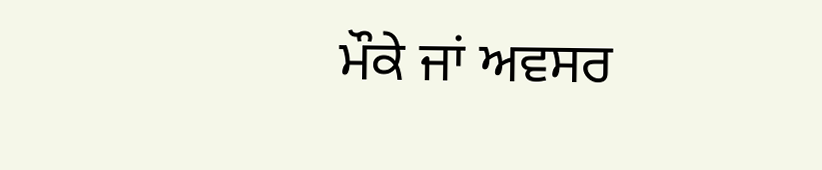ਮੌਕੇ ਜਾਂ ਅਵਸਰ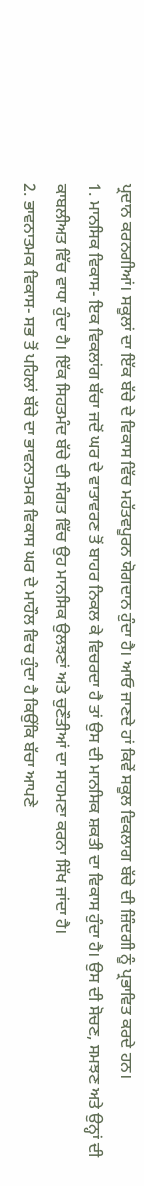ਪ੍ਰਦਾਨ ਕਰਨਗੀਆਂ। ਸਕੂਲਾਂ ਦਾ ਇੱਕ ਬੱਚੇ ਦੇ ਵਿਕਾਸ ਵਿੱਚ ਮਹੱਤਵਪੂਰਨ ਯੋਗਦਾਨ ਹੁੰਦਾ ਹੈ। ਆਓ ਜਾਣਦੇ ਹਾਂ ਕਿਵੇਂ ਸਕੂਲ ਵਿਕਲਾਗ ਬੱਚੇ ਦੀ ਜ਼ਿੰਦਗੀ ਨੂੰ ਪ੍ਰਭਾਵਿਤ ਕਰਦੇ ਹਨ।
1. ਮਾਨਸਿਕ ਵਿਕਾਸ- ਇਕ ਵਿਕਲਾਂਗ ਬੱਚਾ ਜਦੋਂ ਘਰ ਦੇ ਵਾਤਾਵਰਣ ਤੋਂ ਬਾਹਰ ਨਿਕਲ ਕੇ ਵਿਚਰਦਾ ਹੈ ਤਾਂ ਉਸ ਦੀ ਮਾਨਸਿਕ ਸ਼ਕਤੀ ਦਾ ਵਿਕਾਸ ਹੁੰਦਾ ਹੈ। ਉਸ ਦੀ ਸੋਚਣ, ਸਮਝਣ ਅਤੇ ਉਨ੍ਹਾਂ ਦੀ ਕਾਬਲੀਅਤ ਵਿੱਚ ਵਾਧਾ ਹੁੰਦਾ ਹੈ। ਇੱਕ ਸਿਹਤਮੰਦ ਬੱਚੇ ਦੀ ਸੰਗਤ ਵਿੱਚ ਉਹ ਮਾਨਸਿਕ ਉਲਝਣਾਂ ਅਤੇ ਚੁਣੌਤੀਆਂ ਦਾ ਸਾਹਮਣਾ ਕਰਨਾ ਸਿੱਖ ਜਾਂਦਾ ਹੈ।
2. ਭਾਵਨਾਤਮਕ ਵਿਕਾਸ- ਸਭ ਤੋਂ ਪਹਿਲਾਂ ਬੱਚੇ ਦਾ ਭਾਵਨਾਤਮਕ ਵਿਕਾਸ ਘਰ ਦੇ ਮਾਹੌਲ ਵਿਚ ਹੁੰਦਾ ਹੈ ਕਿਉਂਕਿ ਬੱਚਾ ਆਪਣੇ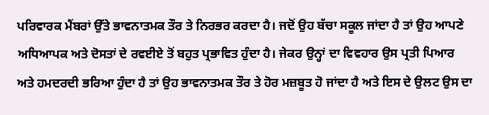ਪਰਿਵਾਰਕ ਮੈਂਬਰਾਂ ਉੱਤੇ ਭਾਵਨਾਤਮਕ ਤੌਰ ਤੇ ਨਿਰਭਰ ਕਰਦਾ ਹੈ। ਜਦੋਂ ਉਹ ਬੱਚਾ ਸਕੂਲ ਜਾਂਦਾ ਹੈ ਤਾਂ ਉਹ ਆਪਣੇ ਅਧਿਆਪਕ ਅਤੇ ਦੋਸਤਾਂ ਦੇ ਰਵਈਏ ਤੋਂ ਬਹੁਤ ਪ੍ਰਭਾਵਿਤ ਹੁੰਦਾ ਹੈ। ਜੇਕਰ ਉਨ੍ਹਾਂ ਦਾ ਵਿਵਹਾਰ ਉਸ ਪ੍ਰਤੀ ਪਿਆਰ ਅਤੇ ਹਮਦਰਦੀ ਭਰਿਆ ਹੁੰਦਾ ਹੈ ਤਾਂ ਉਹ ਭਾਵਨਾਤਮਕ ਤੌਰ ਤੇ ਹੋਰ ਮਜ਼ਬੂਤ ਹੋ ਜਾਂਦਾ ਹੈ ਅਤੇ ਇਸ ਦੇ ਉਲਟ ਉਸ ਦਾ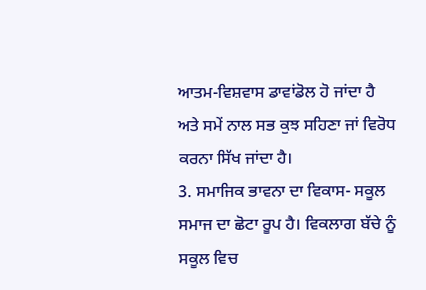ਆਤਮ-ਵਿਸ਼ਵਾਸ ਡਾਵਾਂਡੋਲ ਹੋ ਜਾਂਦਾ ਹੈ ਅਤੇ ਸਮੇਂ ਨਾਲ ਸਭ ਕੁਝ ਸਹਿਣਾ ਜਾਂ ਵਿਰੋਧ ਕਰਨਾ ਸਿੱਖ ਜਾਂਦਾ ਹੈ।
3. ਸਮਾਜਿਕ ਭਾਵਨਾ ਦਾ ਵਿਕਾਸ- ਸਕੂਲ ਸਮਾਜ ਦਾ ਛੋਟਾ ਰੂਪ ਹੈ। ਵਿਕਲਾਗ ਬੱਚੇ ਨੂੰ ਸਕੂਲ ਵਿਚ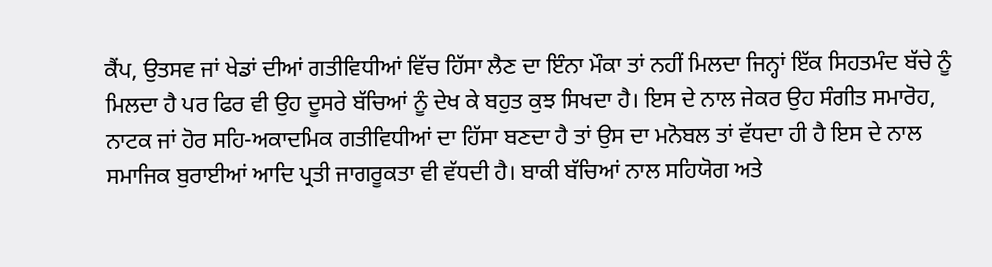ਕੈਂਪ, ਉਤਸਵ ਜਾਂ ਖੇਡਾਂ ਦੀਆਂ ਗਤੀਵਿਧੀਆਂ ਵਿੱਚ ਹਿੱਸਾ ਲੈਣ ਦਾ ਇੰਨਾ ਮੌਕਾ ਤਾਂ ਨਹੀਂ ਮਿਲਦਾ ਜਿਨ੍ਹਾਂ ਇੱਕ ਸਿਹਤਮੰਦ ਬੱਚੇ ਨੂੰ ਮਿਲਦਾ ਹੈ ਪਰ ਫਿਰ ਵੀ ਉਹ ਦੂਸਰੇ ਬੱਚਿਆਂ ਨੂੰ ਦੇਖ ਕੇ ਬਹੁਤ ਕੁਝ ਸਿਖਦਾ ਹੈ। ਇਸ ਦੇ ਨਾਲ ਜੇਕਰ ਉਹ ਸੰਗੀਤ ਸਮਾਰੋਹ, ਨਾਟਕ ਜਾਂ ਹੋਰ ਸਹਿ-ਅਕਾਦਮਿਕ ਗਤੀਵਿਧੀਆਂ ਦਾ ਹਿੱਸਾ ਬਣਦਾ ਹੈ ਤਾਂ ਉਸ ਦਾ ਮਨੋਬਲ ਤਾਂ ਵੱਧਦਾ ਹੀ ਹੈ ਇਸ ਦੇ ਨਾਲ ਸਮਾਜਿਕ ਬੁਰਾਈਆਂ ਆਦਿ ਪ੍ਰਤੀ ਜਾਗਰੂਕਤਾ ਵੀ ਵੱਧਦੀ ਹੈ। ਬਾਕੀ ਬੱਚਿਆਂ ਨਾਲ ਸਹਿਯੋਗ ਅਤੇ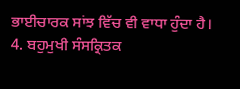ਭਾਈਚਾਰਕ ਸਾਂਝ ਵਿੱਚ ਵੀ ਵਾਧਾ ਹੁੰਦਾ ਹੈ।
4. ਬਹੁਮੁਖੀ ਸੰਸਕ੍ਰਿਤਕ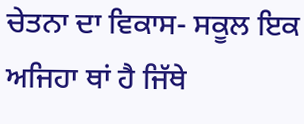ਚੇਤਨਾ ਦਾ ਵਿਕਾਸ- ਸਕੂਲ ਇਕ ਅਜਿਹਾ ਥਾਂ ਹੈ ਜਿੱਥੇ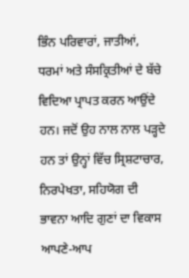ਭਿੰਨ ਪਰਿਵਾਰਾਂ, ਜਾਤੀਆਂ, ਧਰਮਾਂ ਅਤੇ ਸੰਸਕ੍ਰਿਤੀਆਂ ਦੇ ਬੱਚੇ ਵਿਦਿਆ ਪ੍ਰਾਪਤ ਕਰਨ ਆਉਂਦੇ ਹਨ। ਜਦੋਂ ਉਹ ਨਾਲ ਨਾਲ ਪੜ੍ਹਦੇ ਹਨ ਤਾਂ ਉਨ੍ਹਾਂ ਵਿੱਚ ਸ੍ਰਿਸ਼ਟਾਚਾਰ, ਨਿਰਪੇਖਤਾ, ਸਹਿਯੋਗ ਦੀ ਭਾਵਨਾ ਆਦਿ ਗੁਣਾਂ ਦਾ ਵਿਕਾਸ ਆਪਣੇ-ਆਪ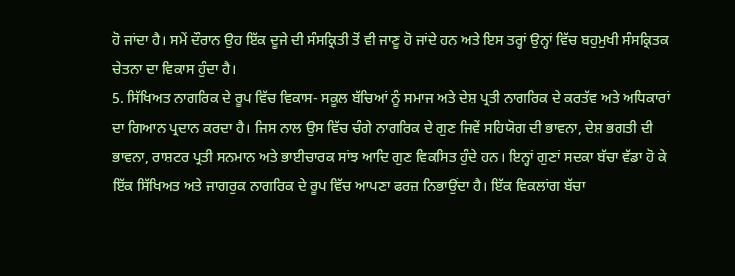ਹੋ ਜਾਂਦਾ ਹੈ। ਸਮੇਂ ਦੌਰਾਨ ਉਹ ਇੱਕ ਦੂਜੇ ਦੀ ਸੰਸਕ੍ਰਿਤੀ ਤੋਂ ਵੀ ਜਾਣੂ ਹੋ ਜਾਂਦੇ ਹਨ ਅਤੇ ਇਸ ਤਰ੍ਹਾਂ ਉਨ੍ਹਾਂ ਵਿੱਚ ਬਹੁਮੁਖੀ ਸੰਸਕ੍ਰਿਤਕ ਚੇਤਨਾ ਦਾ ਵਿਕਾਸ ਹੁੰਦਾ ਹੈ।
5. ਸਿੱਖਿਅਤ ਨਾਗਰਿਕ ਦੇ ਰੂਪ ਵਿੱਚ ਵਿਕਾਸ- ਸਕੂਲ ਬੱਚਿਆਂ ਨੂੰ ਸਮਾਜ ਅਤੇ ਦੇਸ਼ ਪ੍ਰਤੀ ਨਾਗਰਿਕ ਦੇ ਕਰਤੱਵ ਅਤੇ ਅਧਿਕਾਰਾਂ ਦਾ ਗਿਆਨ ਪ੍ਰਦਾਨ ਕਰਦਾ ਹੈ। ਜਿਸ ਨਾਲ ਉਸ ਵਿੱਚ ਚੰਗੇ ਨਾਗਰਿਕ ਦੇ ਗੁਣ ਜਿਵੇਂ ਸਹਿਯੋਗ ਦੀ ਭਾਵਨਾ, ਦੇਸ਼ ਭਗਤੀ ਦੀ ਭਾਵਨਾ, ਰਾਸ਼ਟਰ ਪ੍ਰਤੀ ਸਨਮਾਨ ਅਤੇ ਭਾਈਚਾਰਕ ਸਾਂਝ ਆਦਿ ਗੁਣ ਵਿਕਸਿਤ ਹੁੰਦੇ ਹਨ। ਇਨ੍ਹਾਂ ਗੁਣਾਂ ਸਦਕਾ ਬੱਚਾ ਵੱਡਾ ਹੋ ਕੇ ਇੱਕ ਸਿੱਖਿਅਤ ਅਤੇ ਜਾਗਰੁਕ ਨਾਗਰਿਕ ਦੇ ਰੂਪ ਵਿੱਚ ਆਪਣਾ ਫਰਜ਼ ਨਿਭਾਉਂਦਾ ਹੈ। ਇੱਕ ਵਿਕਲਾਂਗ ਬੱਚਾ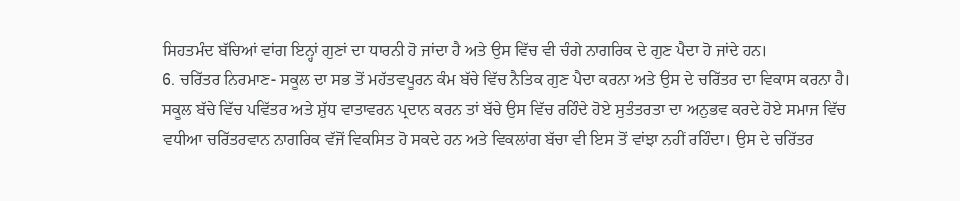ਸਿਹਤਮੰਦ ਬੱਚਿਆਂ ਵਾਂਗ ਇਨ੍ਹਾਂ ਗੁਣਾਂ ਦਾ ਧਾਰਨੀ ਹੋ ਜਾਂਦਾ ਹੈ ਅਤੇ ਉਸ ਵਿੱਚ ਵੀ ਚੰਗੇ ਨਾਗਰਿਕ ਦੇ ਗੁਣ ਪੈਦਾ ਹੋ ਜਾਂਦੇ ਹਨ।
6. ਚਰਿੱਤਰ ਨਿਰਮਾਣ- ਸਕੂਲ ਦਾ ਸਭ ਤੋਂ ਮਹੱਤਵਪੂਰਨ ਕੰਮ ਬੱਚੇ ਵਿੱਚ ਨੈਤਿਕ ਗੁਣ ਪੈਦਾ ਕਰਨਾ ਅਤੇ ਉਸ ਦੇ ਚਰਿੱਤਰ ਦਾ ਵਿਕਾਸ ਕਰਨਾ ਹੈ। ਸਕੂਲ ਬੱਚੇ ਵਿੱਚ ਪਵਿੱਤਰ ਅਤੇ ਸ਼ੁੱਧ ਵਾਤਾਵਰਨ ਪ੍ਰਦਾਨ ਕਰਨ ਤਾਂ ਬੱਚੇ ਉਸ ਵਿੱਚ ਰਹਿੰਦੇ ਹੋਏ ਸੁਤੰਤਰਤਾ ਦਾ ਅਨੁਭਵ ਕਰਦੇ ਹੋਏ ਸਮਾਜ ਵਿੱਚ ਵਧੀਆ ਚਰਿੱਤਰਵਾਨ ਨਾਗਰਿਕ ਵੱਜੋਂ ਵਿਕਸਿਤ ਹੋ ਸਕਦੇ ਹਨ ਅਤੇ ਵਿਕਲਾਂਗ ਬੱਚਾ ਵੀ ਇਸ ਤੋਂ ਵਾਂਝਾ ਨਹੀਂ ਰਹਿੰਦਾ। ਉਸ ਦੇ ਚਰਿੱਤਰ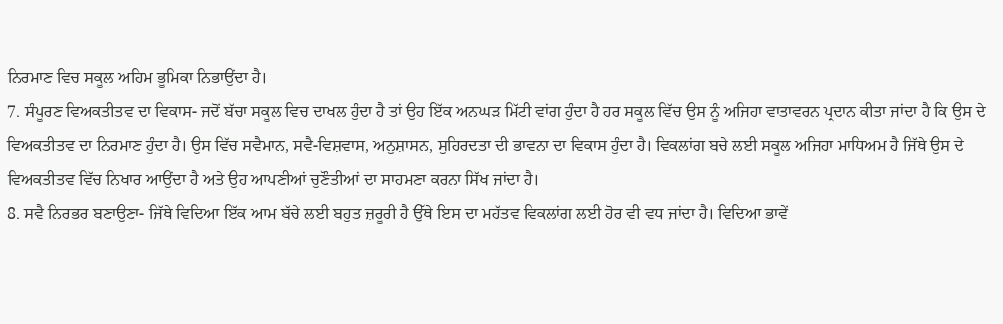ਨਿਰਮਾਣ ਵਿਚ ਸਕੂਲ ਅਹਿਮ ਭੂਮਿਕਾ ਨਿਭਾਉਂਦਾ ਹੈ।
7. ਸੰਪੂਰਣ ਵਿਅਕਤੀਤਵ ਦਾ ਵਿਕਾਸ- ਜਦੋਂ ਬੱਚਾ ਸਕੂਲ ਵਿਚ ਦਾਖਲ ਹੁੰਦਾ ਹੈ ਤਾਂ ਉਹ ਇੱਕ ਅਨਘੜ ਮਿੱਟੀ ਵਾਂਗ ਹੁੰਦਾ ਹੈ ਹਰ ਸਕੂਲ ਵਿੱਚ ਉਸ ਨੂੰ ਅਜਿਹਾ ਵਾਤਾਵਰਨ ਪ੍ਰਦਾਨ ਕੀਤਾ ਜਾਂਦਾ ਹੈ ਕਿ ਉਸ ਦੇ ਵਿਅਕਤੀਤਵ ਦਾ ਨਿਰਮਾਣ ਹੁੰਦਾ ਹੈ। ਉਸ ਵਿੱਚ ਸਵੈਮਾਨ, ਸਵੈ-ਵਿਸ਼ਵਾਸ, ਅਨੁਸ਼ਾਸਨ, ਸੁਹਿਰਦਤਾ ਦੀ ਭਾਵਨਾ ਦਾ ਵਿਕਾਸ ਹੁੰਦਾ ਹੈ। ਵਿਕਲਾਂਗ ਬਚੇ ਲਈ ਸਕੂਲ ਅਜਿਹਾ ਮਾਧਿਅਮ ਹੈ ਜਿੱਥੇ ਉਸ ਦੇ ਵਿਅਕਤੀਤਵ ਵਿੱਚ ਨਿਖਾਰ ਆਉਂਦਾ ਹੈ ਅਤੇ ਉਹ ਆਪਣੀਆਂ ਚੁਣੌਤੀਆਂ ਦਾ ਸਾਹਮਣਾ ਕਰਨਾ ਸਿੱਖ ਜਾਂਦਾ ਹੈ।
8. ਸਵੈ ਨਿਰਭਰ ਬਣਾਉਣਾ- ਜਿੱਥੇ ਵਿਦਿਆ ਇੱਕ ਆਮ ਬੱਚੇ ਲਈ ਬਹੁਤ ਜ਼ਰੂਰੀ ਹੈ ਉੱਥੇ ਇਸ ਦਾ ਮਹੱਤਵ ਵਿਕਲਾਂਗ ਲਈ ਹੋਰ ਵੀ ਵਧ ਜਾਂਦਾ ਹੈ। ਵਿਦਿਆ ਭਾਵੇਂ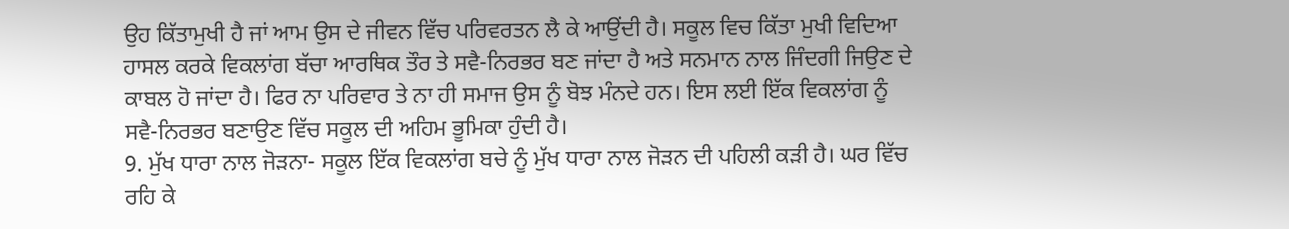ਉਹ ਕਿੱਤਾਮੁਖੀ ਹੈ ਜਾਂ ਆਮ ਉਸ ਦੇ ਜੀਵਨ ਵਿੱਚ ਪਰਿਵਰਤਨ ਲੈ ਕੇ ਆਉਂਦੀ ਹੈ। ਸਕੂਲ ਵਿਚ ਕਿੱਤਾ ਮੁਖੀ ਵਿਦਿਆ ਹਾਸਲ ਕਰਕੇ ਵਿਕਲਾਂਗ ਬੱਚਾ ਆਰਥਿਕ ਤੌਰ ਤੇ ਸਵੈ-ਨਿਰਭਰ ਬਣ ਜਾਂਦਾ ਹੈ ਅਤੇ ਸਨਮਾਨ ਨਾਲ ਜਿੰਦਗੀ ਜਿਉਣ ਦੇ ਕਾਬਲ ਹੋ ਜਾਂਦਾ ਹੈ। ਫਿਰ ਨਾ ਪਰਿਵਾਰ ਤੇ ਨਾ ਹੀ ਸਮਾਜ ਉਸ ਨੂੰ ਬੋਝ ਮੰਨਦੇ ਹਨ। ਇਸ ਲਈ ਇੱਕ ਵਿਕਲਾਂਗ ਨੂੰ ਸਵੈ-ਨਿਰਭਰ ਬਣਾਉਣ ਵਿੱਚ ਸਕੂਲ ਦੀ ਅਹਿਮ ਭੂਮਿਕਾ ਹੁੰਦੀ ਹੈ।
9. ਮੁੱਖ ਧਾਰਾ ਨਾਲ ਜੋੜਨਾ- ਸਕੂਲ ਇੱਕ ਵਿਕਲਾਂਗ ਬਚੇ ਨੂੰ ਮੁੱਖ ਧਾਰਾ ਨਾਲ ਜੋੜਨ ਦੀ ਪਹਿਲੀ ਕੜੀ ਹੈ। ਘਰ ਵਿੱਚ ਰਹਿ ਕੇ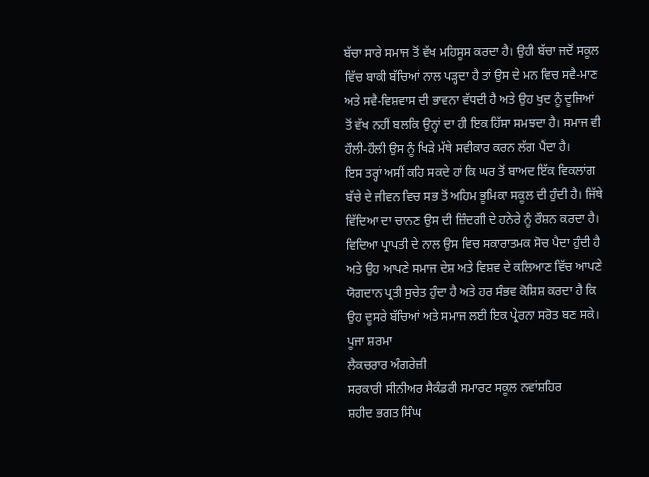ਬੱਚਾ ਸਾਰੇ ਸਮਾਜ ਤੋਂ ਵੱਖ ਮਹਿਸੂਸ ਕਰਦਾ ਹੈ। ਉਹੀ ਬੱਚਾ ਜਦੋਂ ਸਕੂਲ ਵਿੱਚ ਬਾਕੀ ਬੱਚਿਆਂ ਨਾਲ ਪੜ੍ਹਦਾ ਹੈ ਤਾਂ ਉਸ ਦੇ ਮਨ ਵਿਚ ਸਵੈ-ਮਾਣ ਅਤੇ ਸਵੈ-ਵਿਸ਼ਵਾਸ ਦੀ ਭਾਵਨਾ ਵੱਧਦੀ ਹੈ ਅਤੇ ਉਹ ਖੁਦ ਨੂੰ ਦੂਜਿਆਂ ਤੋਂ ਵੱਖ ਨਹੀਂ ਬਲਕਿ ਉਨ੍ਹਾਂ ਦਾ ਹੀ ਇਕ ਹਿੱਸਾ ਸਮਝਦਾ ਹੈ। ਸਮਾਜ ਵੀ ਹੌਲੀ-ਹੌਲੀ ਉਸ ਨੂੰ ਖਿੜੇ ਮੱਥੇ ਸਵੀਕਾਰ ਕਰਨ ਲੱਗ ਪੈਂਦਾ ਹੈ।
ਇਸ ਤਰ੍ਹਾਂ ਅਸੀਂ ਕਹਿ ਸਕਦੇ ਹਾਂ ਕਿ ਘਰ ਤੋਂ ਬਾਅਦ ਇੱਕ ਵਿਕਲਾਂਗ ਬੱਚੇ ਦੇ ਜੀਵਨ ਵਿਚ ਸਭ ਤੋਂ ਅਹਿਮ ਭੂਮਿਕਾ ਸਕੂਲ ਦੀ ਹੁੰਦੀ ਹੈ। ਜਿੱਥੇ ਵਿੱਦਿਆ ਦਾ ਚਾਨਣ ਉਸ ਦੀ ਜ਼ਿੰਦਗੀ ਦੇ ਹਨੇਰੇ ਨੂੰ ਰੌਸ਼ਨ ਕਰਦਾ ਹੈ। ਵਿਦਿਆ ਪ੍ਰਾਪਤੀ ਦੇ ਨਾਲ ਉਸ ਵਿਚ ਸਕਾਰਾਤਮਕ ਸੋਚ ਪੈਦਾ ਹੁੰਦੀ ਹੈ ਅਤੇ ਉਹ ਆਪਣੇ ਸਮਾਜ ਦੇਸ਼ ਅਤੇ ਵਿਸ਼ਵ ਦੇ ਕਲਿਆਣ ਵਿੱਚ ਆਪਣੇ ਯੋਗਦਾਨ ਪ੍ਰਤੀ ਸੁਚੇਤ ਹੁੰਦਾ ਹੈ ਅਤੇ ਹਰ ਸੰਭਵ ਕੋਸ਼ਿਸ਼ ਕਰਦਾ ਹੈ ਕਿ ਉਹ ਦੂਸਰੇ ਬੱਚਿਆਂ ਅਤੇ ਸਮਾਜ ਲਈ ਇਕ ਪ੍ਰੇਰਨਾ ਸਰੋਤ ਬਣ ਸਕੇ।
ਪੂਜਾ ਸ਼ਰਮਾ
ਲੈਕਚਰਾਰ ਅੰਗਰੇਜ਼ੀ
ਸਰਕਾਰੀ ਸੀਨੀਅਰ ਸੈਕੰਡਰੀ ਸਮਾਰਟ ਸਕੂਲ ਨਵਾਂਸ਼ਹਿਰ
ਸ਼ਹੀਦ ਭਗਤ ਸਿੰਘ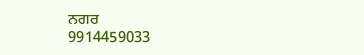ਨਗਰ
9914459033